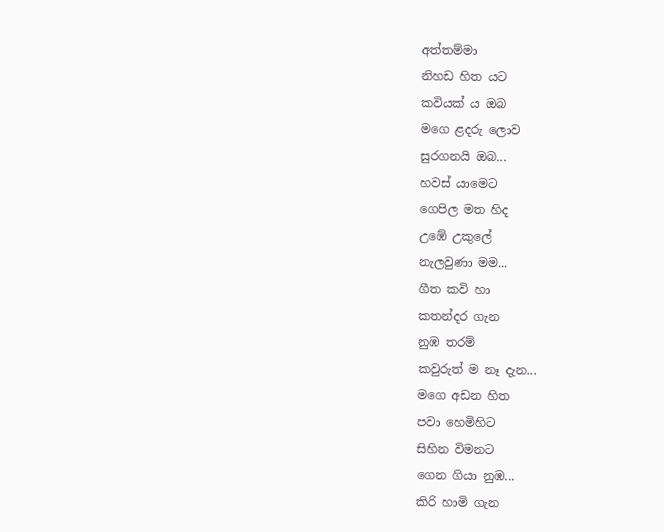අත්තම්මා
නිහඩ හිත යට
කවියක් ය ඔබ
මගෙ ළදරු ලොව
සුරගනයි ඔබ...
හවස් යාමෙට
ගෙපිල මත හිද
උඹේ උකුලේ
නැලවුණා මම...
ගීත කවි හා
කතන්දර ගැන
නුඹ තරම්
කවුරුත් ම නෑ දැන...
මගෙ අඩන හිත
පවා හෙමිහිට
සිහින විමනට
ගෙන ගියා නුඹ...
කිරි හාමි ගැන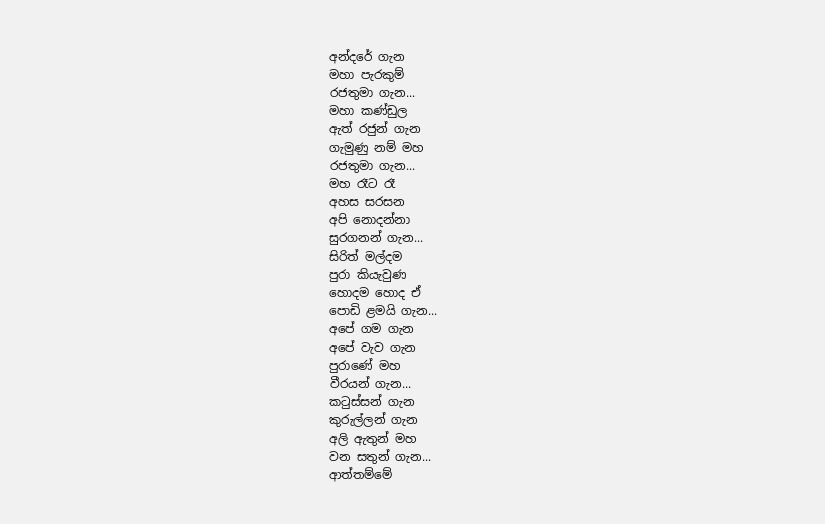අන්දරේ ගැන
මහා පැරකුම්
රජතුමා ගැන...
මහා කණ්ඩුල
ඇත් රජුන් ගැන
ගැමුණු නම් මහ
රජතුමා ගැන...
මහ රෑට රෑ
අහස සරසන
අපි නොදන්නා
සුරගනන් ගැන...
සිරිත් මල්දම
පුරා කියැවුණ
හොදම හොද ඒ
පොඩි ළමයි ගැන...
අපේ ගම ගැන
අපේ වැව ගැන
පුරාණේ මහ
වීරයන් ගැන...
කටුස්සන් ගැන
කුරුල්ලන් ගැන
අලි ඇතුන් මහ
වන සතුන් ගැන...
ආත්තම්මේ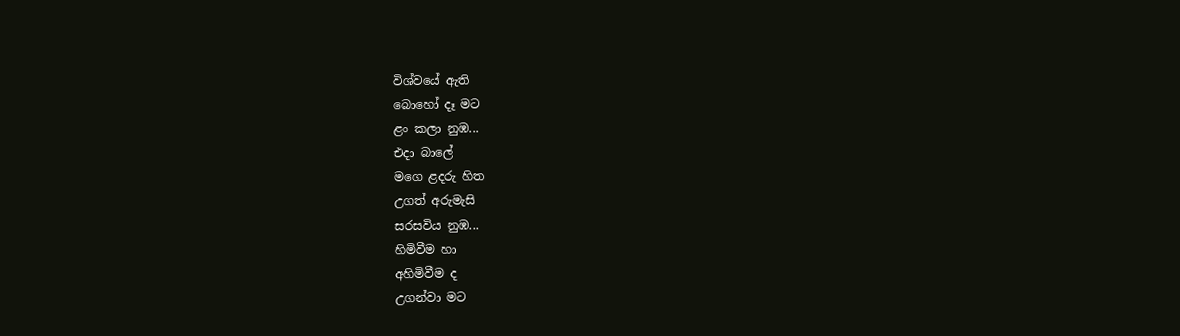විශ්වයේ ඇති
බොහෝ දෑ මට
ළං කලා නුඹ...
එදා බාලේ
මගෙ ළදරු හිත
උගත් අරුමැසි
සරසවිය නුඹ...
හිමිවීම හා
අහිමිවීම ද
උගන්වා මට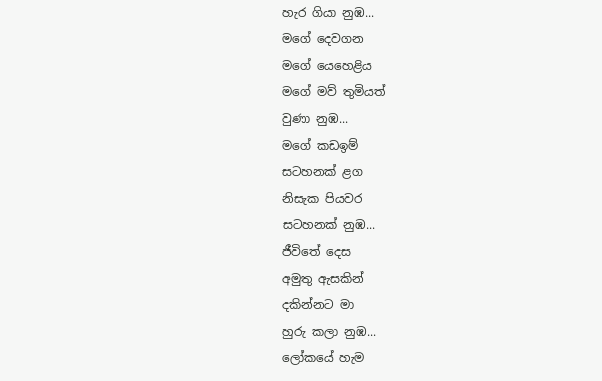හැර ගියා නුඹ...
මගේ දෙවගන
මගේ යෙහෙළිය
මගේ මව් තුමියත්
වුණා නුඹ...
මගේ කඩඉම්
සටහනක් ළග
නිසැක පියවර
සටහනක් නුඹ...
ජීවිතේ දෙස
අමුතු ඇසකින්
දකින්නට මා
හුරු කලා නුඹ...
ලෝකයේ හැම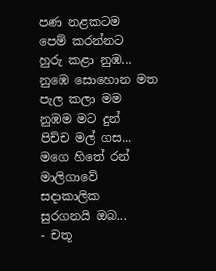පණ නළකටම
පෙම් කරන්නට
හුරු කළා නුඹ...
නුඹෙ සොහොන මත
පැල කලා මම
නුඹම මට දුන්
පිච්ච මල් ගස...
මගෙ හිතේ රන්
මාලිගාවේ
සදාකාලික
සුරගනයි ඔබ...
- චතූ